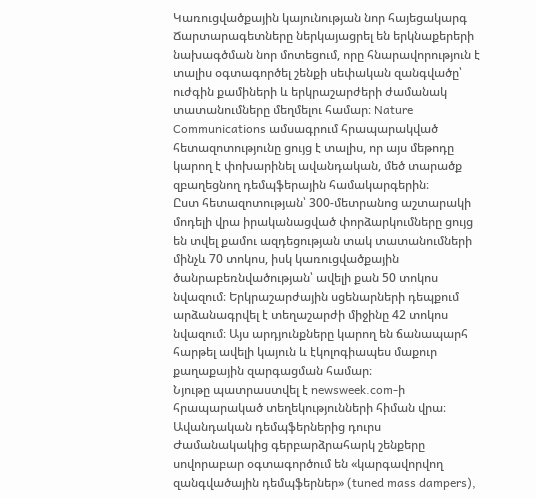Կառուցվածքային կայունության նոր հայեցակարգ
Ճարտարագետները ներկայացրել են երկնաքերերի նախագծման նոր մոտեցում, որը հնարավորություն է տալիս օգտագործել շենքի սեփական զանգվածը՝ ուժգին քամիների և երկրաշարժերի ժամանակ տատանումները մեղմելու համար։ Nature Communications ամսագրում հրապարակված հետազոտությունը ցույց է տալիս, որ այս մեթոդը կարող է փոխարինել ավանդական, մեծ տարածք զբաղեցնող դեմպֆերային համակարգերին։
Ըստ հետազոտության՝ 300-մետրանոց աշտարակի մոդելի վրա իրականացված փորձարկումները ցույց են տվել քամու ազդեցության տակ տատանումների մինչև 70 տոկոս, իսկ կառուցվածքային ծանրաբեռնվածության՝ ավելի քան 50 տոկոս նվազում։ Երկրաշարժային սցենարների դեպքում արձանագրվել է տեղաշարժի միջինը 42 տոկոս նվազում։ Այս արդյունքները կարող են ճանապարհ հարթել ավելի կայուն և էկոլոգիապես մաքուր քաղաքային զարգացման համար։
Նյութը պատրաստվել է newsweek.com-ի հրապարակած տեղեկությունների հիման վրա։
Ավանդական դեմպֆերներից դուրս
Ժամանակակից գերբարձրահարկ շենքերը սովորաբար օգտագործում են «կարգավորվող զանգվածային դեմպֆերներ» (tuned mass dampers),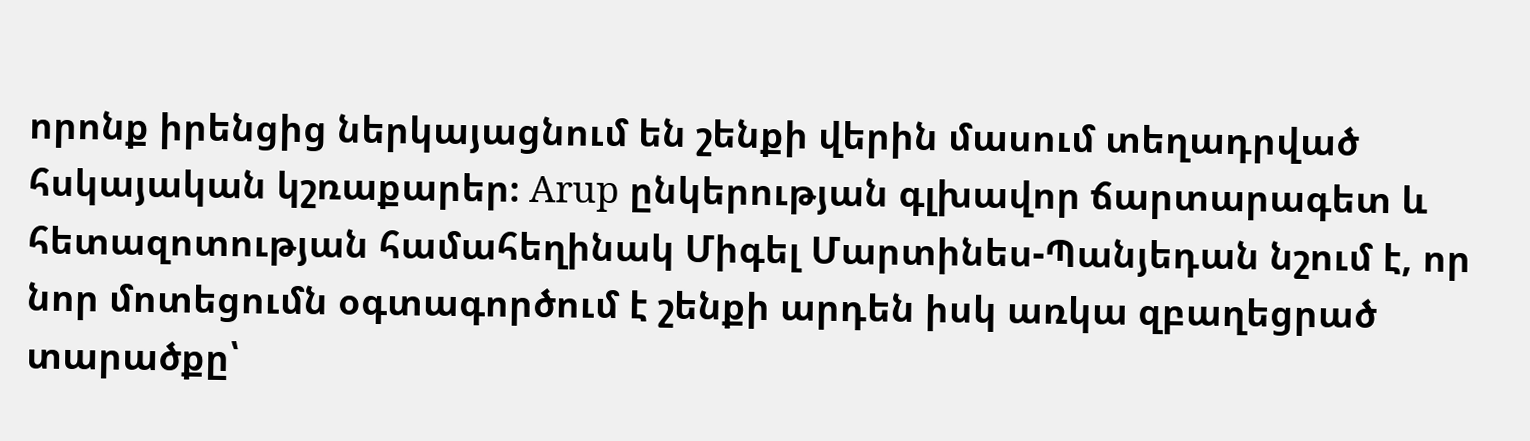որոնք իրենցից ներկայացնում են շենքի վերին մասում տեղադրված հսկայական կշռաքարեր։ Arup ընկերության գլխավոր ճարտարագետ և հետազոտության համահեղինակ Միգել Մարտինես-Պանյեդան նշում է, որ նոր մոտեցումն օգտագործում է շենքի արդեն իսկ առկա զբաղեցրած տարածքը՝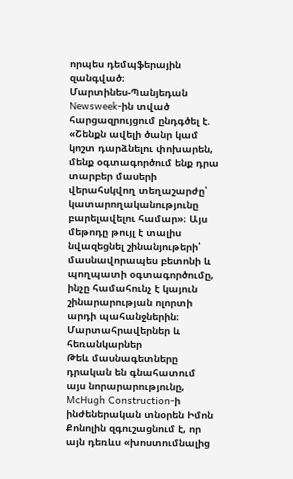որպես դեմպֆերային զանգված։
Մարտինես-Պանյեդան Newsweek-ին տված հարցազրույցում ընդգծել է. «Շենքն ավելի ծանր կամ կոշտ դարձնելու փոխարեն, մենք օգտագործում ենք դրա տարբեր մասերի վերահսկվող տեղաշարժը՝ կատարողականությունը բարելավելու համար»։ Այս մեթոդը թույլ է տալիս նվազեցնել շինանյութերի՝ մասնավորապես բետոնի և պողպատի օգտագործումը, ինչը համահունչ է կայուն շինարարության ոլորտի արդի պահանջներին։
Մարտահրավերներ և հեռանկարներ
Թեև մասնագետները դրական են գնահատում այս նորարարությունը, McHugh Construction-ի ինժեներական տնօրեն Իմոն Քոնոլին զգուշացնում է, որ այն դեռևս «խոստումնալից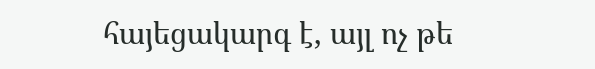հայեցակարգ է, այլ ոչ թե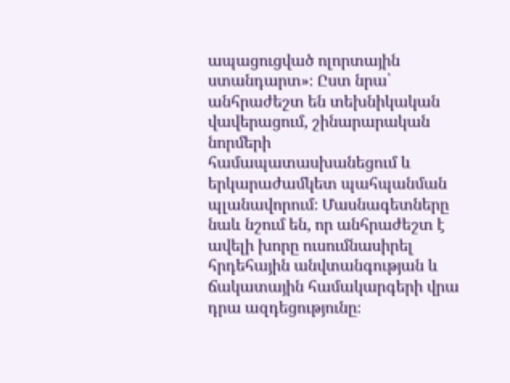ապացուցված ոլորտային ստանդարտ»։ Ըստ նրա՝ անհրաժեշտ են տեխնիկական վավերացում, շինարարական նորմերի համապատասխանեցում և երկարաժամկետ պահպանման պլանավորում։ Մասնագետները նաև նշում են, որ անհրաժեշտ է ավելի խորը ուսումնասիրել հրդեհային անվտանգության և ճակատային համակարգերի վրա դրա ազդեցությունը։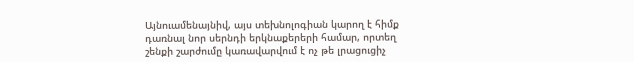Այնուամենայնիվ, այս տեխնոլոգիան կարող է հիմք դառնալ նոր սերնդի երկնաքերերի համար, որտեղ շենքի շարժումը կառավարվում է ոչ թե լրացուցիչ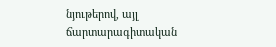նյութերով, այլ ճարտարագիտական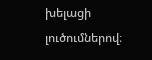խելացի լուծումներով։